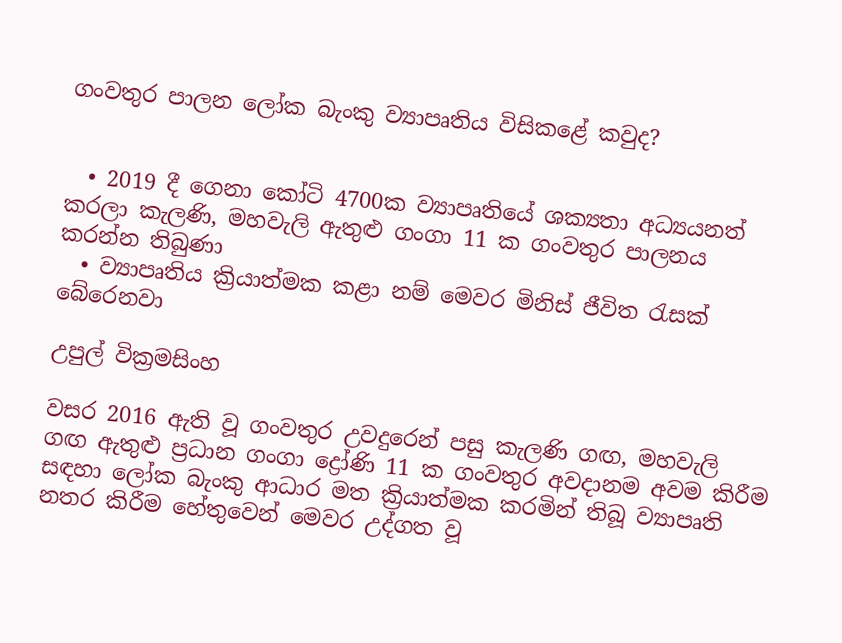ගංවතුර පාලන ලෝක බැංකු ව්‍යාපෘතිය විසිකළේ කවුද?


  • 2019 දී ගෙනා කෝටි 4700ක ව්‍යාපෘතියේ ශක්‍යතා අධ්‍යයනත් කරලා කැලණි, මහවැලි ඇතුළු ගංගා 11 ක ගංවතුර පාලනය කරන්න තිබුණා
  • ව්‍යාපෘතිය ක්‍රියාත්මක කළා නම් මෙවර මිනිස් ජීවිත රැසක් බේරෙනවා

උපුල් වික්‍රමසිංහ

වසර 2016 ඇති වූ ගංවතුර උවදුරෙන් පසු කැලණි ගඟ, මහවැලි ගඟ ඇතුළු ප්‍රධාන ගංගා ද්‍රෝණි 11 ක ගංවතුර අවදානම අවම කිරීම සඳහා ලෝක බැංකු ආධාර මත ක්‍රියාත්මක කරමින් තිබූ ව්‍යාපෘති නතර කිරීම හේතුවෙන් මෙවර උද්ගත වූ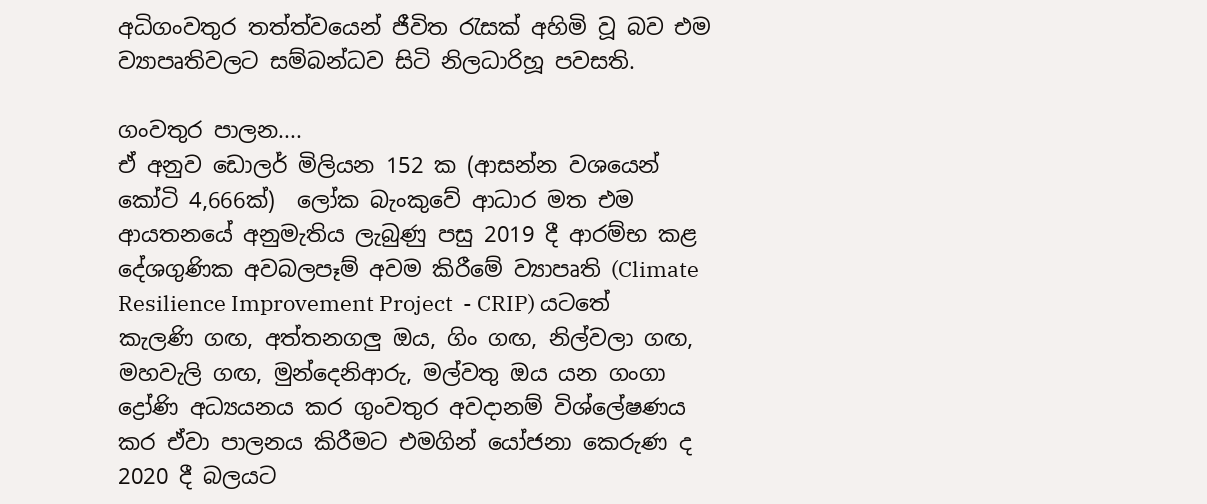අධිගංවතුර තත්ත්වයෙන් ජීවිත රැසක් අහිමි වූ බව එම ව්‍යාපෘතිවලට සම්බන්ධව සිටි නිලධාරිහූ පවසති.

ගංවතුර පාලන....
ඒ අනුව ඩොලර් මිලියන 152 ක (ආසන්න වශයෙන් කෝටි 4,666ක්)  ලෝක බැංකුවේ ආධාර මත එම ආයතනයේ අනුමැතිය ලැබුණු පසු 2019 දී ආරම්භ කළ දේශගුණික අවබලපෑම් අවම කිරීමේ ව්‍යාපෘති (Climate Resilience Improvement Project  - CRIP) යටතේ කැලණි ගඟ, අත්තනගලු ඔය, ගිං ගඟ, නිල්වලා ගඟ, මහවැලි ගඟ, මුන්දෙනිආරු, මල්වතු ඔය යන ගංගා ද්‍රෝණි අධ්‍යයනය කර ගුංවතුර අවදානම් විශ්ලේෂණය කර ඒවා පාලනය කිරීමට එමගින් යෝජනා කෙරුණ ද 2020 දී බලයට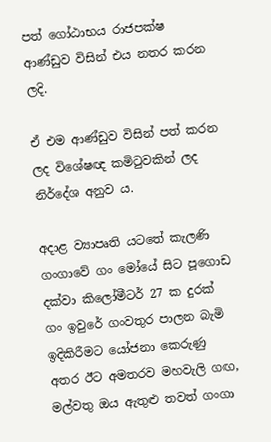පත් ගෝඨාභය රාජපක්ෂ ආණ්ඩුව විසින් එය නතර කරන ලදි.

ඒ එම ආණ්ඩුව විසින් පත් කරන ලද විශේෂඥ කමිටුවකින් ලද නිර්දේශ අනුව ය.

අදාළ ව්‍යාපෘති යටතේ කැලණි ගංගාවේ ගං මෝයේ සිට පූගොඩ දක්වා කිලෝමීටර් 27 ක දුරක් ගං ඉවුරේ ගංවතුර පාලන බැමි ඉදිකිරීමට යෝජනා කෙරුණු අතර ඊට අමතරව මහවැලි ගඟ, මල්වතු ඔය ඇතුළු තවත් ගංගා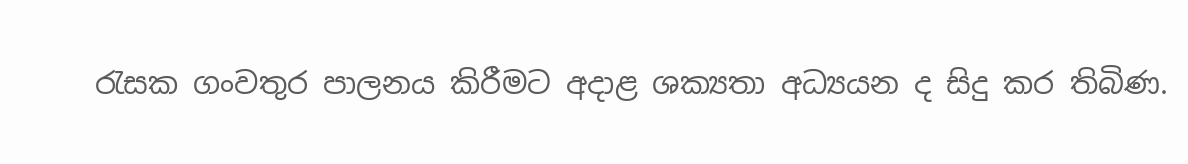රැසක ගංවතුර පාලනය කිරීමට අදාළ ශක්‍යතා අධ්‍යයන ද සිදු කර තිබිණ.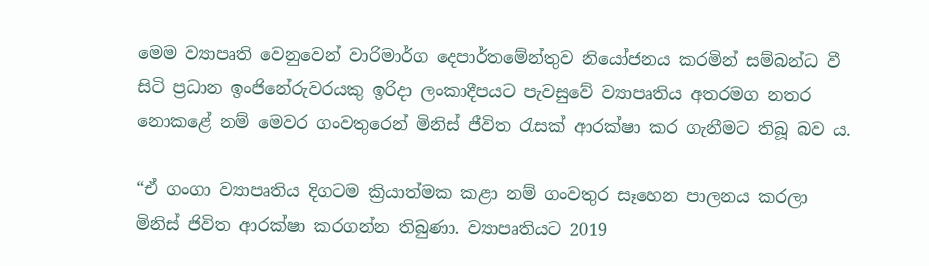මෙම ව්‍යාපෘති වෙනුවෙන් වාරිමාර්ග දෙපාර්තමේන්තුව නියෝජනය කරමින් සම්බන්ධ වී සිටි ප්‍රධාන ඉංජිනේරුවරයකු ඉරිදා ලංකාදීපයට පැවසුවේ ව්‍යාපෘතිය අතරමග නතර නොකළේ නම් මෙවර ගංවතුරෙන් මිනිස් ජීවිත රැසක් ආරක්ෂා කර ගැනීමට තිබූ බව ය.

“ඒ ගංගා ව්‍යාපෘතිය දිගටම ක්‍රියාත්මක කළා නම් ගංවතුර සෑහෙන පාලනය කරලා මිනිස් ජිවිත ආරක්ෂා කරගන්න තිබුණා. ව්‍යාපෘතියට 2019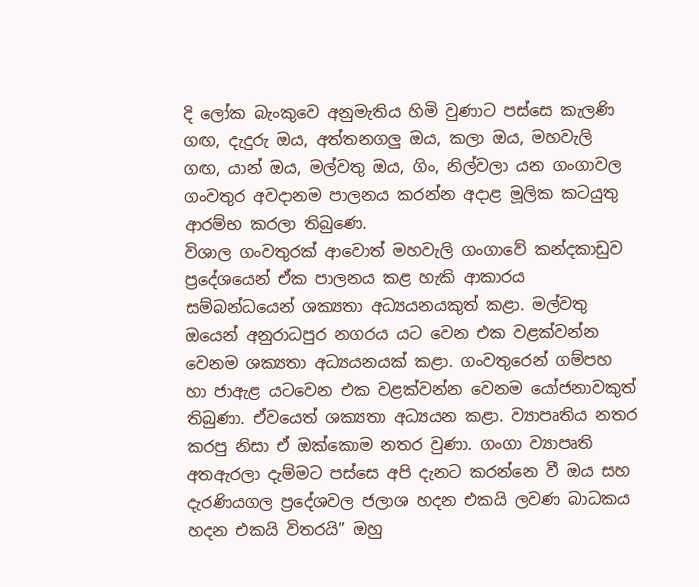දි ලෝක බැංකුවෙ අනුමැතිය හිමි වුණාට පස්සෙ කැලණි ගඟ, දැදුරු ඔය, අත්තනගලු ඔය, කලා ඔය, මහවැලි ගඟ, යාන් ඔය, මල්වතු ඔය, ගිං, නිල්වලා යන ගංගාවල ගංවතුර අවදානම පාලනය කරන්න අදාළ මූලික කටයුතු ආරම්භ කරලා තිබුණෙ.
විශාල ගංවතුරක් ආවොත් මහවැලි ගංගාවේ කන්දකාඩුව ප්‍රදේශයෙන් ඒක පාලනය කළ හැකි ආකාරය සම්බන්ධයෙන් ශක්‍යතා අධ්‍යයනයකුත් කළා. මල්වතු ඔයෙන් අනුරාධපුර නගරය යට වෙන එක වළක්වන්න වෙනම ශක්‍යතා අධ්‍යයනයක් කළා. ගංවතුරෙන් ගම්පහ හා ජාඇළ යටවෙන එක වළක්වන්න වෙනම යෝජනාවකුත් තිබුණා. ඒවයෙත් ශක්‍යතා අධ්‍යයන කළා. ව්‍යාපෘතිය නතර කරපු නිසා ඒ ඔක්කොම නතර වුණා. ගංගා ව්‍යාපෘති අතඇරලා දැම්මට පස්සෙ අපි දැනට කරන්නෙ වී ඔය සහ දැරණියගල ප්‍රදේශවල ජලාශ හදන එකයි ලවණ බාධකය හදන එකයි විතරයි” ඔහු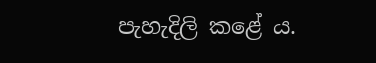පැහැදිලි කළේ ය.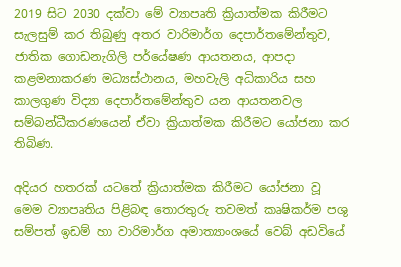2019 සිට 2030 දක්වා මේ ව්‍යාපෘති ක්‍රියාත්මක කිරීමට සැලසුම් කර තිබුණු අතර වාරිමාර්ග දෙපාර්තමේන්තුව, ජාතික ගොඩනැගිලි පර්‌යේෂණ ආයතනය, ආපදා කළමනාකරණ මධ්‍යස්ථානය, මහවැලි අධිකාරිය සහ කාලගුණ විද්‍යා දෙපාර්තමේන්තුව යන ආයතනවල සම්බන්ධීකරණයෙන් ඒවා ක්‍රියාත්මක කිරීමට යෝජනා කර තිබිණ.

අදියර හතරක් යටතේ ක්‍රියාත්මක කිරීමට යෝජනා වූ මෙම ව්‍යාපෘතිය පිළිබඳ තොරතුරු තවමත් කෘෂිකර්ම පශු සම්පත් ඉඩම් හා වාරිමාර්ග අමාත්‍යාංශයේ වෙබ් අඩවියේ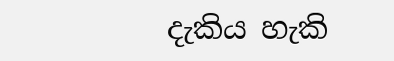දැකිය හැකි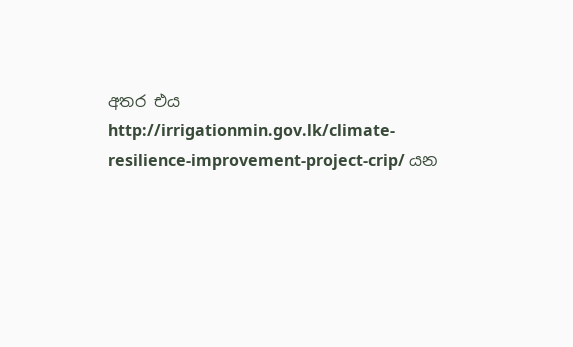අතර එය http://irrigationmin.gov.lk/climate-resilience-improvement-project-crip/ යන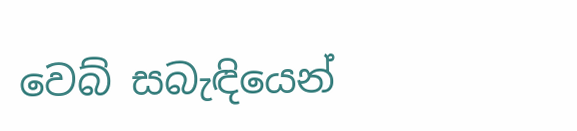වෙබ් සබැඳියෙන්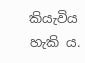කියැවිය හැකි ය.